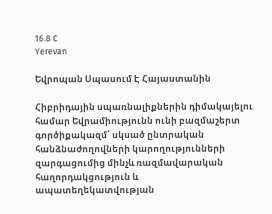16.8 C
Yerevan

Եվրոպան Սպասում Է Հայաստանին

Հիբրիդային սպառնալիքներին դիմակայելու համար Եվրամիությունն ունի բազմաշերտ գործիքակազմ՝ սկսած ընտրական հանձնաժողովների կարողությունների զարգացումից մինչև ռազմավարական հաղորդակցություն և ապատեղեկատվության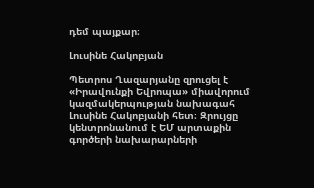դեմ պայքար։

Լուսինե Հակոբյան

Պետրոս Ղազարյանը զրուցել է «Իրավունքի Եվրոպա» միավորում կազմակերպության նախագահ Լուսինե Հակոբյանի հետ։ Զրույցը կենտրոնանում է ԵՄ արտաքին գործերի նախարարների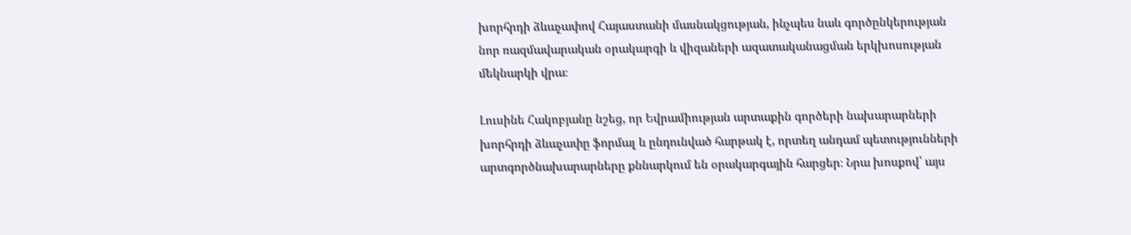խորհրդի ձևաչափով Հայաստանի մասնակցության, ինչպես նաև գործընկերության նոր ռազմավարական օրակարգի և վիզաների ազատականացման երկխոսության մեկնարկի վրա։

Լուսինե Հակոբյանը նշեց, որ Եվրամիության արտաքին գործերի նախարարների խորհրդի ձևաչափը ֆորմալ և ընդունված հարթակ է, որտեղ անդամ պետությունների արտգործնախարարները քննարկում են օրակարգային հարցեր։ Նրա խոսքով՝ այս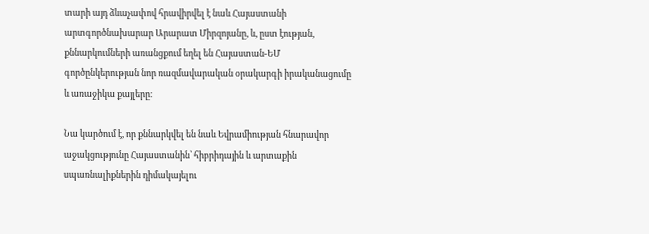տարի այդ ձևաչափով հրավիրվել է նաև Հայաստանի արտգործնախարար Արարատ Միրզոյանը, և, ըստ էության, քննարկումների առանցքում եղել են Հայաստան-ԵՄ գործընկերության նոր ռազմավարական օրակարգի իրականացումը և առաջիկա քայլերը։

Նա կարծում է, որ քննարկվել են նաև Եվրամիության հնարավոր աջակցությունը Հայաստանին՝ հիբրիդային և արտաքին սպառնալիքներին դիմակայելու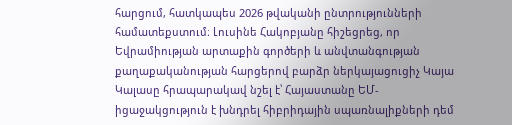հարցում, հատկապես 2026 թվականի ընտրությունների համատեքստում։ Լուսինե Հակոբյանը հիշեցրեց, որ Եվրամիության արտաքին գործերի և անվտանգության քաղաքականության հարցերով բարձր ներկայացուցիչ Կայա Կալասը հրապարակավ նշել է՝ Հայաստանը ԵՄ-իցաջակցություն է խնդրել հիբրիդային սպառնալիքների դեմ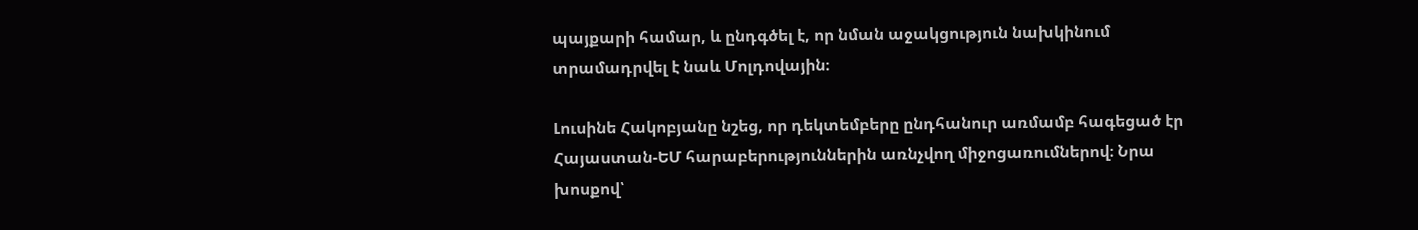պայքարի համար, և ընդգծել է, որ նման աջակցություն նախկինում տրամադրվել է նաև Մոլդովային։

Լուսինե Հակոբյանը նշեց, որ դեկտեմբերը ընդհանուր առմամբ հագեցած էր Հայաստան-ԵՄ հարաբերություններին առնչվող միջոցառումներով։ Նրա խոսքով՝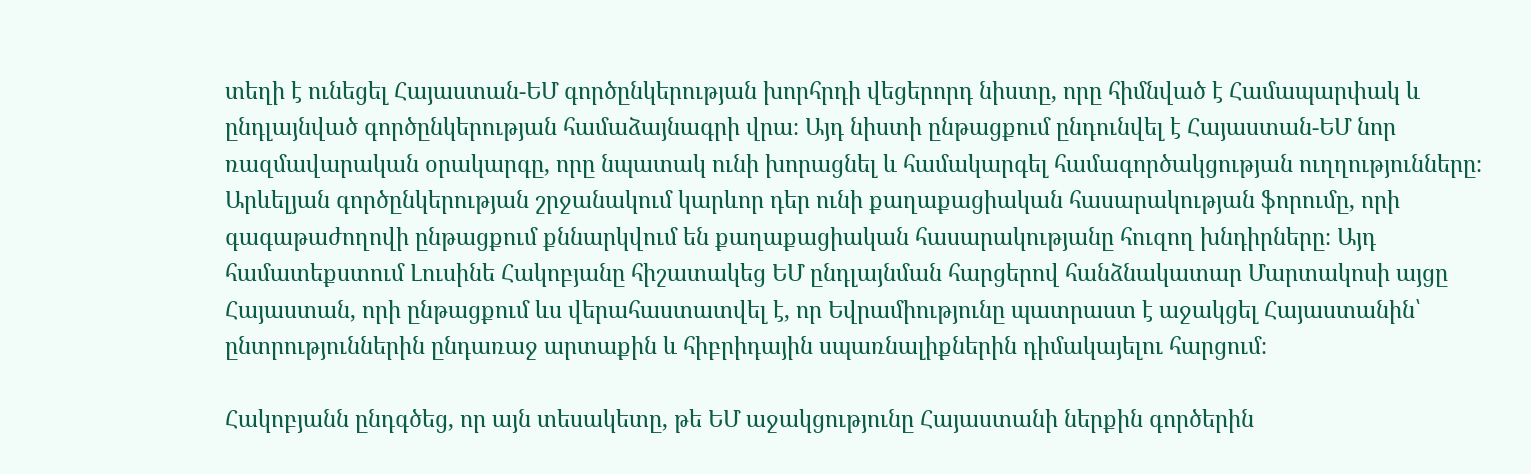տեղի է ունեցել Հայաստան-ԵՄ գործընկերության խորհրդի վեցերորդ նիստը, որը հիմնված է Համապարփակ և ընդլայնված գործընկերության համաձայնագրի վրա։ Այդ նիստի ընթացքում ընդունվել է Հայաստան-ԵՄ նոր ռազմավարական օրակարգը, որը նպատակ ունի խորացնել և համակարգել համագործակցության ուղղությունները։ Արևելյան գործընկերության շրջանակում կարևոր դեր ունի քաղաքացիական հասարակության ֆորումը, որի գագաթաժողովի ընթացքում քննարկվում են քաղաքացիական հասարակությանը հուզող խնդիրները։ Այդ համատեքստում Լուսինե Հակոբյանը հիշատակեց ԵՄ ընդլայնման հարցերով հանձնակատար Մարտակոսի այցը Հայաստան, որի ընթացքում ևս վերահաստատվել է, որ Եվրամիությունը պատրաստ է աջակցել Հայաստանին՝ ընտրություններին ընդառաջ արտաքին և հիբրիդային սպառնալիքներին դիմակայելու հարցում։

Հակոբյանն ընդգծեց, որ այն տեսակետը, թե ԵՄ աջակցությունը Հայաստանի ներքին գործերին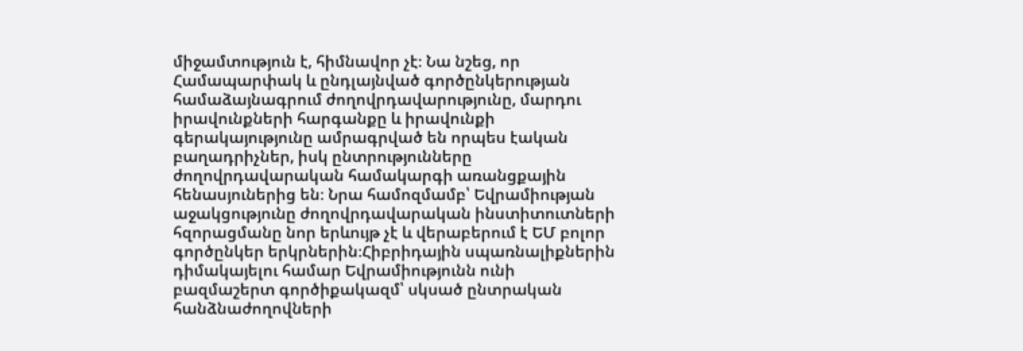միջամտություն է, հիմնավոր չէ։ Նա նշեց, որ Համապարփակ և ընդլայնված գործընկերության համաձայնագրում ժողովրդավարությունը, մարդու իրավունքների հարգանքը և իրավունքի գերակայությունը ամրագրված են որպես էական բաղադրիչներ, իսկ ընտրությունները ժողովրդավարական համակարգի առանցքային հենասյուներից են։ Նրա համոզմամբ՝ Եվրամիության աջակցությունը ժողովրդավարական ինստիտուտների հզորացմանը նոր երևույթ չէ և վերաբերում է ԵՄ բոլոր գործընկեր երկրներին։Հիբրիդային սպառնալիքներին դիմակայելու համար Եվրամիությունն ունի բազմաշերտ գործիքակազմ՝ սկսած ընտրական հանձնաժողովների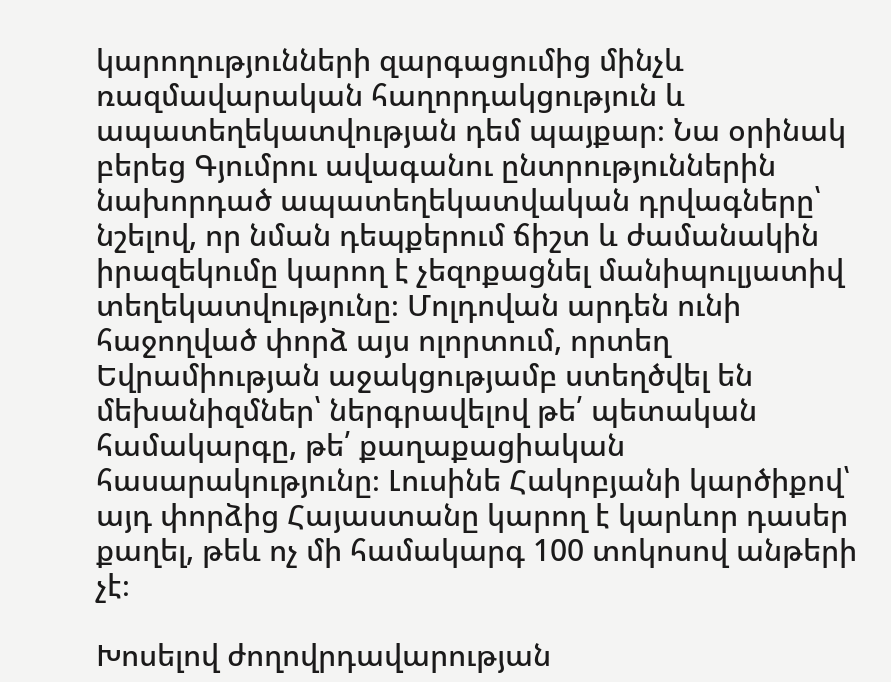կարողությունների զարգացումից մինչև ռազմավարական հաղորդակցություն և ապատեղեկատվության դեմ պայքար։ Նա օրինակ բերեց Գյումրու ավագանու ընտրություններին նախորդած ապատեղեկատվական դրվագները՝ նշելով, որ նման դեպքերում ճիշտ և ժամանակին իրազեկումը կարող է չեզոքացնել մանիպուլյատիվ տեղեկատվությունը։ Մոլդովան արդեն ունի հաջողված փորձ այս ոլորտում, որտեղ Եվրամիության աջակցությամբ ստեղծվել են մեխանիզմներ՝ ներգրավելով թե՛ պետական համակարգը, թե՛ քաղաքացիական հասարակությունը։ Լուսինե Հակոբյանի կարծիքով՝ այդ փորձից Հայաստանը կարող է կարևոր դասեր քաղել, թեև ոչ մի համակարգ 100 տոկոսով անթերի չէ։

Խոսելով ժողովրդավարության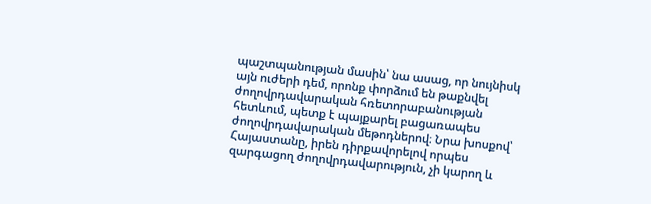պաշտպանության մասին՝ նա ասաց, որ նույնիսկ այն ուժերի դեմ, որոնք փորձում են թաքնվել ժողովրդավարական հռետորաբանության հետևում, պետք է պայքարել բացառապես ժողովրդավարական մեթոդներով։ Նրա խոսքով՝ Հայաստանը, իրեն դիրքավորելով որպես զարգացող ժողովրդավարություն, չի կարող և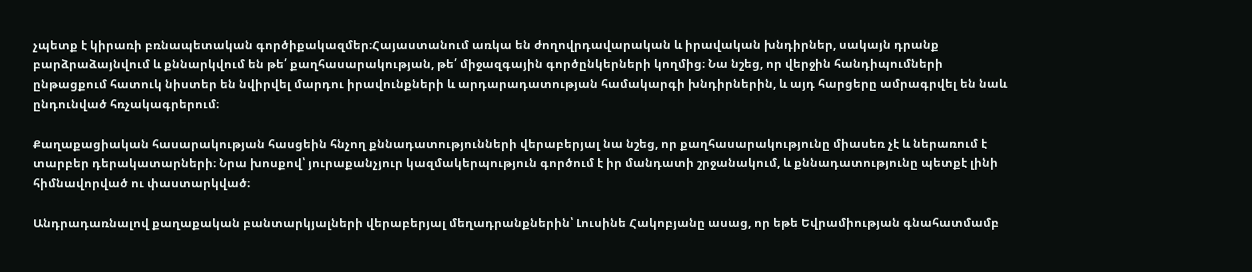չպետք է կիրառի բռնապետական գործիքակազմեր։Հայաստանում առկա են ժողովրդավարական և իրավական խնդիրներ, սակայն դրանք բարձրաձայնվում և քննարկվում են թե՛ քաղհասարակության, թե՛ միջազգային գործընկերների կողմից։ Նա նշեց, որ վերջին հանդիպումների ընթացքում հատուկ նիստեր են նվիրվել մարդու իրավունքների և արդարադատության համակարգի խնդիրներին, և այդ հարցերը ամրագրվել են նաև ընդունված հռչակագրերում։

Քաղաքացիական հասարակության հասցեին հնչող քննադատությունների վերաբերյալ նա նշեց, որ քաղհասարակությունը միասեռ չէ և ներառում է տարբեր դերակատարների։ Նրա խոսքով՝ յուրաքանչյուր կազմակերպություն գործում է իր մանդատի շրջանակում, և քննադատությունը պետքէ լինի հիմնավորված ու փաստարկված։

Անդրադառնալով քաղաքական բանտարկյալների վերաբերյալ մեղադրանքներին՝ Լուսինե Հակոբյանը ասաց, որ եթե Եվրամիության գնահատմամբ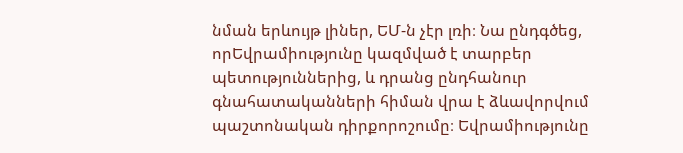նման երևույթ լիներ, ԵՄ‑ն չէր լռի։ Նա ընդգծեց, որԵվրամիությունը կազմված է տարբեր պետություններից, և դրանց ընդհանուր գնահատականների հիման վրա է ձևավորվում պաշտոնական դիրքորոշումը։ Եվրամիությունը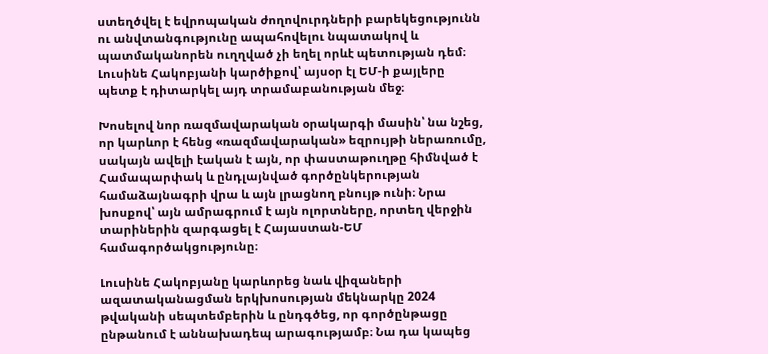ստեղծվել է եվրոպական ժողովուրդների բարեկեցությունն ու անվտանգությունը ապահովելու նպատակով և պատմականորեն ուղղված չի եղել որևէ պետության դեմ։ Լուսինե Հակոբյանի կարծիքով՝ այսօր էլ ԵՄ‑ի քայլերը պետք է դիտարկել այդ տրամաբանության մեջ։

Խոսելով նոր ռազմավարական օրակարգի մասին՝ նա նշեց, որ կարևոր է հենց «ռազմավարական» եզրույթի ներառումը, սակայն ավելի էական է այն, որ փաստաթուղթը հիմնված է Համապարփակ և ընդլայնված գործընկերության համաձայնագրի վրա և այն լրացնող բնույթ ունի։ Նրա խոսքով՝ այն ամրագրում է այն ոլորտները, որտեղ վերջին տարիներին զարգացել է Հայաստան-ԵՄ համագործակցությունը։

Լուսինե Հակոբյանը կարևորեց նաև վիզաների ազատականացման երկխոսության մեկնարկը 2024 թվականի սեպտեմբերին և ընդգծեց, որ գործընթացը ընթանում է աննախադեպ արագությամբ։ Նա դա կապեց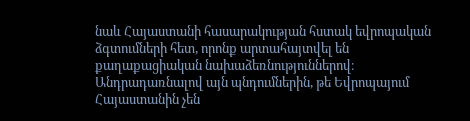նաև Հայաստանի հասարակության հստակ եվրոպական ձգտումների հետ, որոնք արտահայտվել են քաղաքացիական նախաձեռնություններով։ Անդրադառնալով այն պնդումներին, թե Եվրոպայում Հայաստանին չեն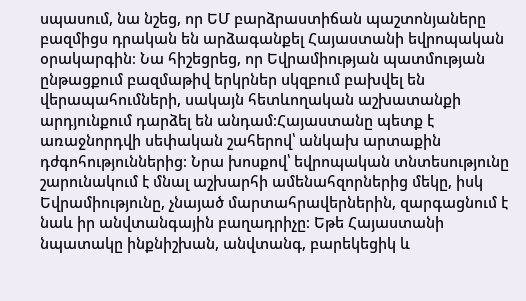սպասում, նա նշեց, որ ԵՄ բարձրաստիճան պաշտոնյաները բազմիցս դրական են արձագանքել Հայաստանի եվրոպական օրակարգին։ Նա հիշեցրեց, որ Եվրամիության պատմության ընթացքում բազմաթիվ երկրներ սկզբում բախվել են վերապահումների, սակայն հետևողական աշխատանքի արդյունքում դարձել են անդամ։Հայաստանը պետք է առաջնորդվի սեփական շահերով՝ անկախ արտաքին դժգոհություններից։ Նրա խոսքով՝ եվրոպական տնտեսությունը շարունակում է մնալ աշխարհի ամենահզորներից մեկը, իսկ Եվրամիությունը, չնայած մարտահրավերներին, զարգացնում է նաև իր անվտանգային բաղադրիչը։ Եթե Հայաստանի նպատակը ինքնիշխան, անվտանգ, բարեկեցիկ և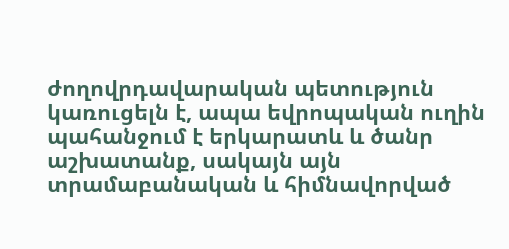ժողովրդավարական պետություն կառուցելն է, ապա եվրոպական ուղին պահանջում է երկարատև և ծանր աշխատանք, սակայն այն տրամաբանական և հիմնավորված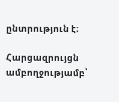ընտրություն է։

Հարցազրույցն ամբողջությամբ՝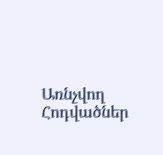Առնչվող Հոդվածներ